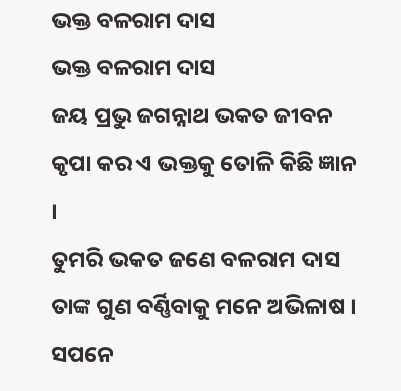ଭକ୍ତ ବଳରାମ ଦାସ
ଭକ୍ତ ବଳରାମ ଦାସ
ଜୟ ପ୍ରଭୁ ଜଗନ୍ନାଥ ଭକତ ଜୀବନ
କୃପା କର ଏ ଭକ୍ତକୁ ତୋଳି କିଛି ଜ୍ଞାନ ।
ତୁମରି ଭକତ ଜଣେ ବଳରାମ ଦାସ
ତାଙ୍କ ଗୁଣ ବର୍ଣ୍ଣିବାକୁ ମନେ ଅଭିଳାଷ ।
ସପନେ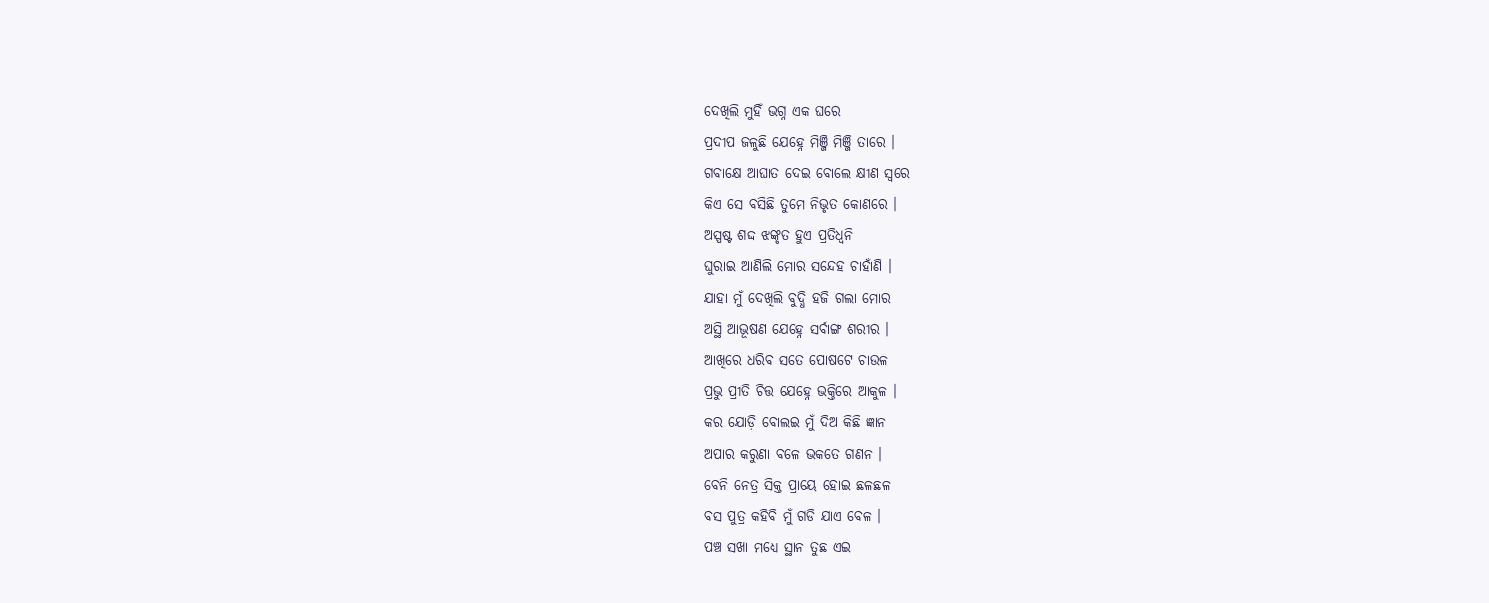ଦେଖିଲି ମୁହିଁ ଭଗ୍ନ ଏକ ଘରେ
ପ୍ରଦୀପ ଜଳୁଛି ଯେହ୍ନେ ମିଞ୍ଜି ମିଞ୍ଜି ତାରେ ।
ଗବାକ୍ଷେ ଆଘାତ ଦେଇ ବୋଲେ କ୍ଷୀଣ ସ୍ଵରେ
କିଏ ସେ ବସିଛି ତୁମେ ନିଭୃତ କୋଣରେ ।
ଅସ୍ପଷ୍ଟ ଶଦ୍ଦ ଝଙ୍କୃତ ହୁଏ ପ୍ରତିଧ୍ୱନି
ଘୁରାଇ ଆଣିଲି ମୋର ସନ୍ଦେହ ଚାହାଁଣି ।
ଯାହା ମୁଁ ଦେଖିଲି ବୁଦ୍ଧି ହଜି ଗଲା ମୋର
ଅସ୍ଥି ଆଭୂଷଣ ଯେହ୍ନେ ସର୍ବାଙ୍ଗ ଶରୀର ।
ଆଖିରେ ଧରିବ ସତେ ପୋଷଟେ ଚାଉଳ
ପ୍ରଭୁ ପ୍ରୀତି ଚିତ୍ତ ଯେହ୍ନେ ଭକ୍ତିରେ ଆକୁଳ ।
କର ଯୋଡ଼ି ବୋଲଇ ମୁଁ ଦିଅ କିଛି ଜ୍ଞାନ
ଅପାର କରୁଣା ବଳେ ଭକତେ ଗଣନ ।
ବେନି ନେତ୍ର ସିକ୍ତ ପ୍ରାୟେ ହୋଇ ଛଳଛଳ
ବସ ପୁତ୍ର କହିବି ମୁଁ ଗଡି ଯାଏ ବେଳ ।
ପଞ୍ଚ ସଖା ମଧ୍ୟେ ସ୍ଥାନ ତୁଛ ଏଇ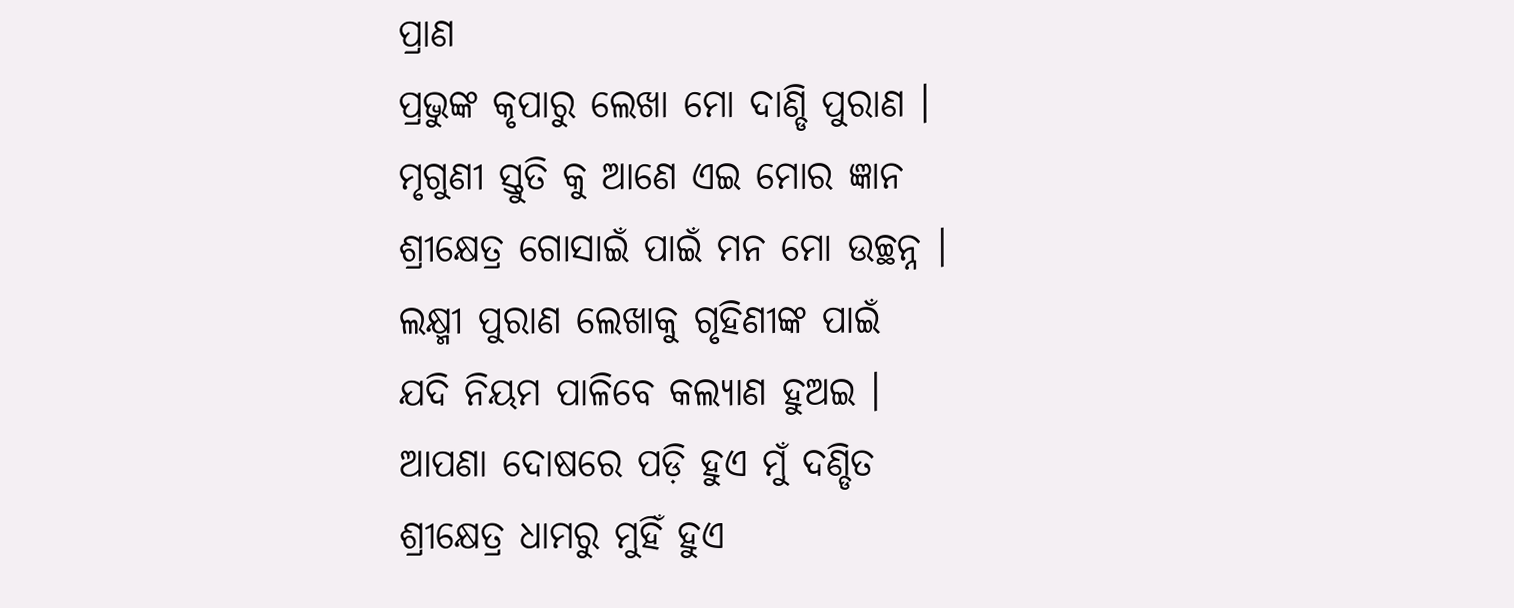ପ୍ରାଣ
ପ୍ରଭୁଙ୍କ କୃପାରୁ ଲେଖା ମୋ ଦାଣ୍ଡି ପୁରାଣ ।
ମୃଗୁଣୀ ସ୍ତୁତି କୁ ଆଣେ ଏଇ ମୋର ଜ୍ଞାନ
ଶ୍ରୀକ୍ଷେତ୍ର ଗୋସାଇଁ ପାଇଁ ମନ ମୋ ଉଚ୍ଛନ୍ନ ।
ଲକ୍ଷ୍ମୀ ପୁରାଣ ଲେଖାକୁ ଗୃହିଣୀଙ୍କ ପାଇଁ
ଯଦି ନିୟମ ପାଳିବେ କଲ୍ୟାଣ ହୁଅଇ ।
ଆପଣା ଦୋଷରେ ପଡ଼ି ହୁଏ ମୁଁ ଦଣ୍ଡିତ
ଶ୍ରୀକ୍ଷେତ୍ର ଧାମରୁ ମୁହିଁ ହୁଏ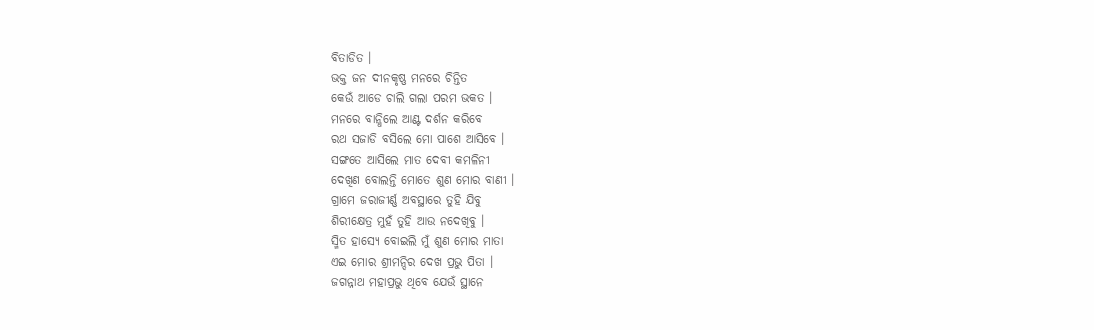ବିତାଡିତ ।
ଭକ୍ତ ଜନ ଦୀନକୃଷ୍ଣ ମନରେ ଚିନ୍ତିତ
କେଉଁ ଆଡେ ଚାଲି ଗଲା ପରମ ଭକତ ।
ମନରେ ବାନ୍ଧିଲେ ଆଣ୍ଟ ଦର୍ଶନ କରିବେ
ରଥ ସଜାଡି ବସିଲେ ମୋ ପାଶେ ଆସିବେ ।
ସଙ୍ଗତେ ଆସିଲେ ମାତ ଦେବୀ କମଳିନୀ
ଦେଖିଣ ବୋଲନ୍ତି ମୋତେ ଶୁଣ ମୋର ବାଣୀ ।
ଗ୍ରାମେ ଜରାଜୀର୍ଣ୍ଣ ଅବସ୍ଥାରେ ତୁହି ଯିବୁ
ଶିରୀକ୍ଷେତ୍ର ମୁହଁ ତୁହି ଆଉ ନଦେଖିବୁ ।
ସ୍ମିତ ହାସ୍ୟେ ବୋଇଲି ମୁଁ ଶୁଣ ମୋର ମାତା
ଏଇ ମୋର ଶ୍ରୀମନ୍ଦିର ଦେଖ ପ୍ରଭୁ ପିତା ।
ଜଗନ୍ନାଥ ମହାପ୍ରଭୁ ଥିବେ ଯେଉଁ ସ୍ଥାନେ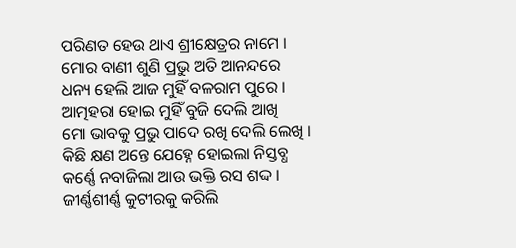ପରିଣତ ହେଉ ଥାଏ ଶ୍ରୀକ୍ଷେତ୍ରର ନାମେ ।
ମୋର ବାଣୀ ଶୁଣି ପ୍ରଭୁ ଅତି ଆନନ୍ଦରେ
ଧନ୍ୟ ହେଲି ଆଜ ମୁହିଁ ବଳରାମ ପୁରେ ।
ଆତ୍ମହରା ହୋଇ ମୁହିଁ ବୁଜି ଦେଲି ଆଖି
ମୋ ଭାବକୁ ପ୍ରଭୁ ପାଦେ ରଖି ଦେଲି ଲେଖି ।
କିଛି କ୍ଷଣ ଅନ୍ତେ ଯେହ୍ନେ ହୋଇଲା ନିସ୍ତବ୍ଧ
କର୍ଣ୍ଣେ ନବାଜିଲା ଆଉ ଭକ୍ତି ରସ ଶଦ୍ଦ ।
ଜୀର୍ଣ୍ଣଶୀର୍ଣ୍ଣ କୁଟୀରକୁ କରିଲି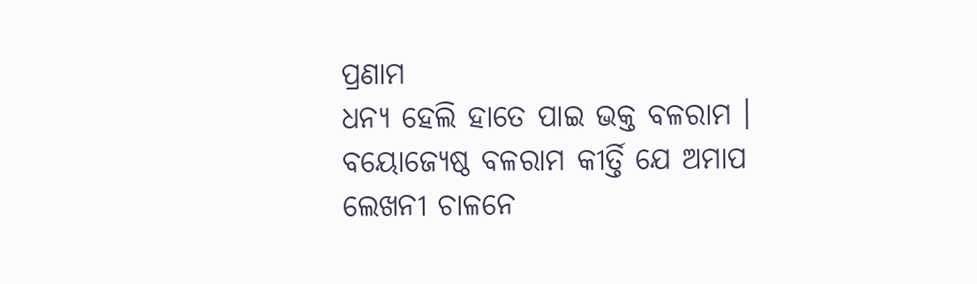ପ୍ରଣାମ
ଧନ୍ୟ ହେଲି ହାତେ ପାଇ ଭକ୍ତ ବଳରାମ ।
ବୟୋଜ୍ୟେଷ୍ଠ ବଳରାମ କୀର୍ତ୍ତି ଯେ ଅମାପ
ଲେଖନୀ ଚାଳନେ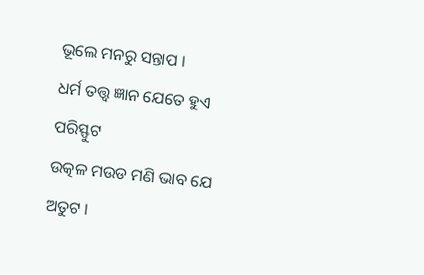ଭୂଲେ ମନରୁ ସନ୍ତାପ ।
ଧର୍ମ ତତ୍ତ୍ଵ ଜ୍ଞାନ ଯେତେ ହୁଏ ପରିସ୍ଫୁଟ
ଉତ୍କଳ ମଉଡ ମଣି ଭାବ ଯେ ଅତୁଟ ।